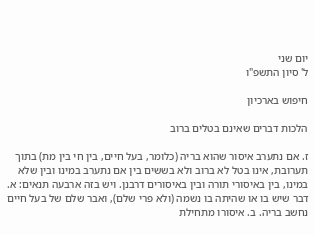יום שני
ל' סיון התשפ"ו

חיפוש בארכיון

הלכות דברים שאינם בטלים ברוב

ז. אם נתערב איסור שהוא בריה (כלומר, בעל חיים, בין חי בין מת) בתוך תערובת, אינו בטל לא ברוב ולא בששים בין אם נתערב במינו ובין שלא במינו, בין באיסורי תורה ובין באיסורים דרבנן. ויש בזה ארבעה תנאים: א. דבר שיש בו או שהיתה בו נשמה (ולא פרי שלם), ואבר שלם של בעל חיים נחשב בריה. ב. איסורו מתחילת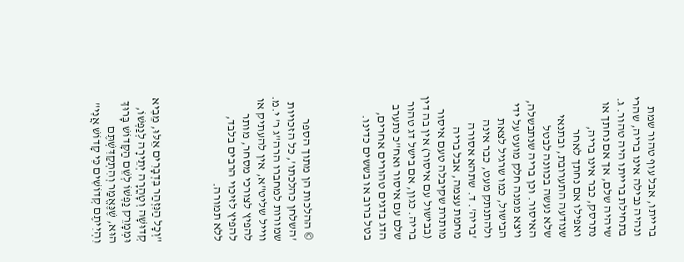ברייתו, אבל עוף טהור שמת ונהיה נבילה אינו בריה, שהרי בתחילת ברייתו היה טהור. ג. שיהיה שלם, אך אם נחתך או נתרסק, כבר אינו בריה, ואפילו אם נחתך לאחר שנודעה התערובת, ובתנאי שלא נעשה בכוונה לבטל האיסור. וכן בריה שנתבשלה, ויצא ממנה חלק מועט על ידי הבישול, כמו שרגיל לצאת ולהתנתק מעט, כבר אינה 'בריה'. ד. שתהא אסורה מחמת עצמה, אבל בריה מותרת שקיבלה טעם איסור (בבישול עם איסור) אין בה דין בריה. כגון, אם בישל דג טהור שלם עם איסור ואח"כ נתערב הדג בדגים טהורים אחרים, בטל ברוב או בששים כדינו.



© ההלכות הן מתוך הספר 'השלחן כהלכתו', כל הזכויות שמורות למחברו הרה"ג ר' י.מ. ווייל שליט"א, אין להעתיק או להפיץ לצורכי מסחר, מותר להפיץ לזיכוי הרבים בלבד, ללא תמורה.



"וְכָל הַנִּזְהַר בִּדְבָרִים אֵלּוּ, מֵבִיא קְדוּשָׁה וְטָהֳרָה יְתֵירָה לְנַפְשׁוֹ,
וּמְמָרֵק נַפְשׁוֹ לְשֵׁם הַקָּדוֹשׁ בָּרוּךְ הוּא, שֶׁנֶּאֱמַר וְהִתְקַדִּשְׁתֶּם וִהְיִיתֶם קְדוֹשִׁים כִּי קָדוֹשׁ אֲנִי"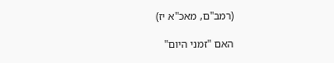(רמב"ם, מאכ"א יז)

האם "זמני היום"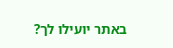באתר יועילו לך?